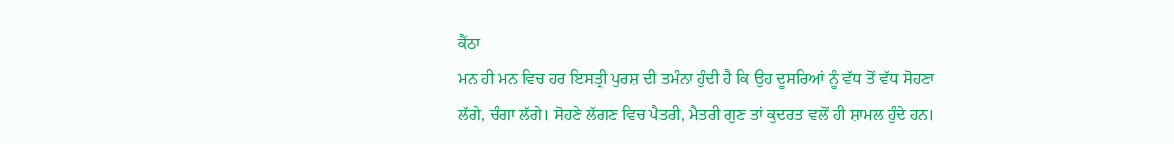ਕੈਂਠਾ
ਮਨ ਹੀ ਮਨ ਵਿਚ ਹਰ ਇਸਤ੍ਰੀ ਪੁਰਸ਼ ਦੀ ਤਮੰਨਾ ਹੁੰਦੀ ਹੈ ਕਿ ਉਹ ਦੂਸਰਿਆਂ ਨੂੰ ਵੱਧ ਤੋਂ ਵੱਧ ਸੋਹਣਾ ਲੱਗੇ, ਚੰਗਾ ਲੱਗੇ। ਸੋਹਣੇ ਲੱਗਣ ਵਿਚ ਪੈਤਰੀ, ਮੈਤਰੀ ਗੁਣ ਤਾਂ ਕੁਦਰਤ ਵਲੋਂ ਹੀ ਸ਼ਾਮਲ ਹੁੰਦੇ ਹਨ।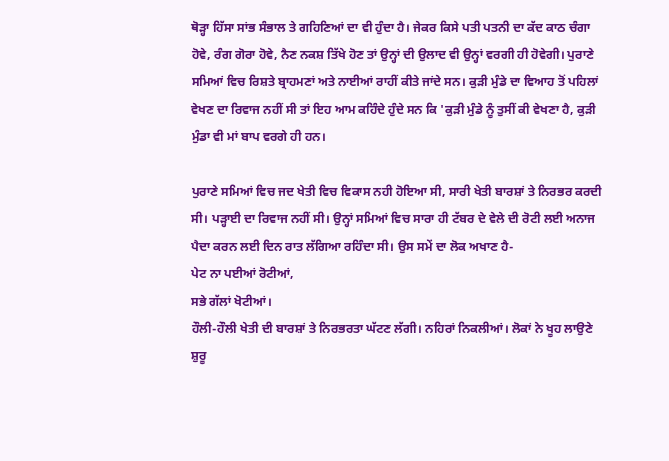ਥੋੜ੍ਹਾ ਹਿੱਸਾ ਸਾਂਭ ਸੰਭਾਲ ਤੇ ਗਹਿਣਿਆਂ ਦਾ ਵੀ ਹੁੰਦਾ ਹੈ। ਜੇਕਰ ਕਿਸੇ ਪਤੀ ਪਤਨੀ ਦਾ ਕੱਦ ਕਾਠ ਚੰਗਾ ਹੋਵੇ, ਰੰਗ ਗੋਰਾ ਹੋਵੇ, ਨੈਣ ਨਕਸ਼ ਤਿੱਖੇ ਹੋਣ ਤਾਂ ਉਨ੍ਹਾਂ ਦੀ ਉਲਾਦ ਵੀ ਉਨ੍ਹਾਂ ਵਰਗੀ ਹੀ ਹੋਵੇਗੀ। ਪੁਰਾਣੇ ਸਮਿਆਂ ਵਿਚ ਰਿਸ਼ਤੇ ਬ੍ਰਾਹਮਣਾਂ ਅਤੇ ਨਾਈਆਂ ਰਾਹੀਂ ਕੀਤੇ ਜਾਂਦੇ ਸਨ। ਕੁੜੀ ਮੁੰਡੇ ਦਾ ਵਿਆਹ ਤੋਂ ਪਹਿਲਾਂ ਵੇਖਣ ਦਾ ਰਿਵਾਜ ਨਹੀਂ ਸੀ ਤਾਂ ਇਹ ਆਮ ਕਹਿੰਦੇ ਹੁੰਦੇ ਸਨ ਕਿ 'ਕੁੜੀ ਮੁੰਡੇ ਨੂੰ ਤੁਸੀਂ ਕੀ ਵੇਖਣਾ ਹੈ, ਕੁੜੀ ਮੁੰਡਾ ਵੀ ਮਾਂ ਬਾਪ ਵਰਗੇ ਹੀ ਹਨ।

ਪੁਰਾਣੇ ਸਮਿਆਂ ਵਿਚ ਜਦ ਖੇਤੀ ਵਿਚ ਵਿਕਾਸ ਨਹੀ ਹੋਇਆ ਸੀ, ਸਾਰੀ ਖੇਤੀ ਬਾਰਸ਼ਾਂ ਤੇ ਨਿਰਭਰ ਕਰਦੀ ਸੀ। ਪੜ੍ਹਾਈ ਦਾ ਰਿਵਾਜ ਨਹੀਂ ਸੀ। ਉਨ੍ਹਾਂ ਸਮਿਆਂ ਵਿਚ ਸਾਰਾ ਹੀ ਟੱਬਰ ਦੇ ਵੇਲੇ ਦੀ ਰੋਟੀ ਲਈ ਅਨਾਜ ਪੈਦਾ ਕਰਨ ਲਈ ਦਿਨ ਰਾਤ ਲੱਗਿਆ ਰਹਿੰਦਾ ਸੀ। ਉਸ ਸਮੇਂ ਦਾ ਲੋਕ ਅਖਾਣ ਹੈ-
ਪੇਟ ਨਾ ਪਈਆਂ ਰੋਟੀਆਂ,
ਸਭੇ ਗੱਲਾਂ ਖੋਟੀਆਂ।
ਹੌਲੀ-ਹੌਲੀ ਖੇਤੀ ਦੀ ਬਾਰਸ਼ਾਂ ਤੇ ਨਿਰਭਰਤਾ ਘੱਟਣ ਲੱਗੀ। ਨਹਿਰਾਂ ਨਿਕਲੀਆਂ। ਲੋਕਾਂ ਨੇ ਖੂਹ ਲਾਉਣੇ ਸ਼ੁਰੂ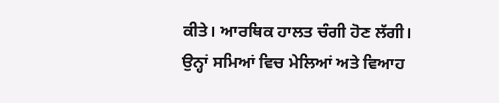ਕੀਤੇ। ਆਰਥਿਕ ਹਾਲਤ ਚੰਗੀ ਹੋਣ ਲੱਗੀ। ਉਨ੍ਹਾਂ ਸਮਿਆਂ ਵਿਚ ਮੇਲਿਆਂ ਅਤੇ ਵਿਆਹ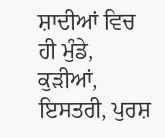ਸ਼ਾਦੀਆਂ ਵਿਚ ਹੀ ਮੁੰਡੇ, ਕੁੜੀਆਂ, ਇਸਤਰੀ, ਪੁਰਸ਼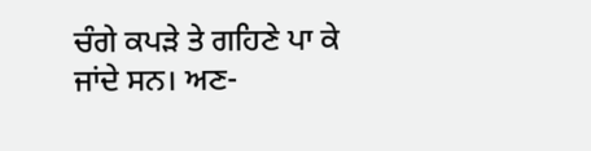ਚੰਗੇ ਕਪੜੇ ਤੇ ਗਹਿਣੇ ਪਾ ਕੇ ਜਾਂਦੇ ਸਨ। ਅਣ-